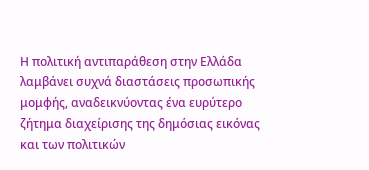Η πολιτική αντιπαράθεση στην Ελλάδα λαμβάνει συχνά διαστάσεις προσωπικής μομφής, αναδεικνύοντας ένα ευρύτερο ζήτημα διαχείρισης της δημόσιας εικόνας και των πολιτικών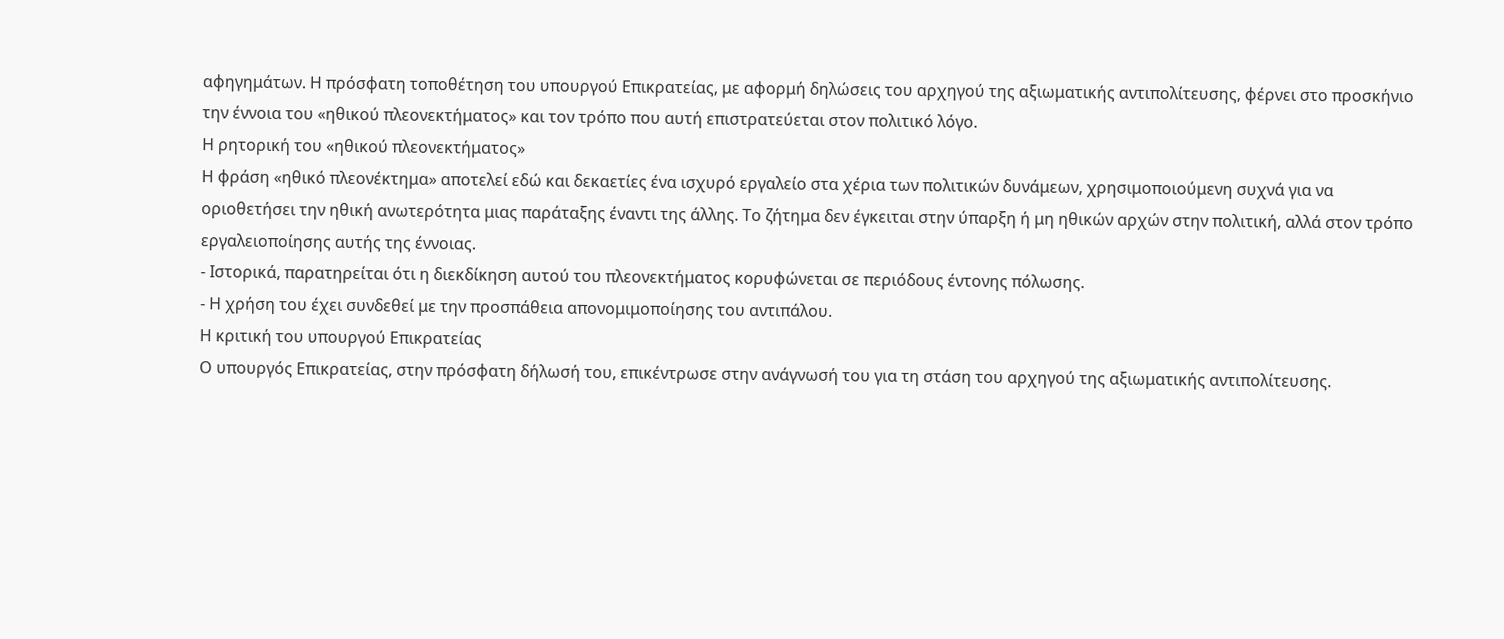αφηγημάτων. Η πρόσφατη τοποθέτηση του υπουργού Επικρατείας, με αφορμή δηλώσεις του αρχηγού της αξιωματικής αντιπολίτευσης, φέρνει στο προσκήνιο την έννοια του «ηθικού πλεονεκτήματος» και τον τρόπο που αυτή επιστρατεύεται στον πολιτικό λόγο.
Η ρητορική του «ηθικού πλεονεκτήματος»
Η φράση «ηθικό πλεονέκτημα» αποτελεί εδώ και δεκαετίες ένα ισχυρό εργαλείο στα χέρια των πολιτικών δυνάμεων, χρησιμοποιούμενη συχνά για να οριοθετήσει την ηθική ανωτερότητα μιας παράταξης έναντι της άλλης. Το ζήτημα δεν έγκειται στην ύπαρξη ή μη ηθικών αρχών στην πολιτική, αλλά στον τρόπο εργαλειοποίησης αυτής της έννοιας.
- Ιστορικά, παρατηρείται ότι η διεκδίκηση αυτού του πλεονεκτήματος κορυφώνεται σε περιόδους έντονης πόλωσης.
- Η χρήση του έχει συνδεθεί με την προσπάθεια απονομιμοποίησης του αντιπάλου.
Η κριτική του υπουργού Επικρατείας
Ο υπουργός Επικρατείας, στην πρόσφατη δήλωσή του, επικέντρωσε στην ανάγνωσή του για τη στάση του αρχηγού της αξιωματικής αντιπολίτευσης.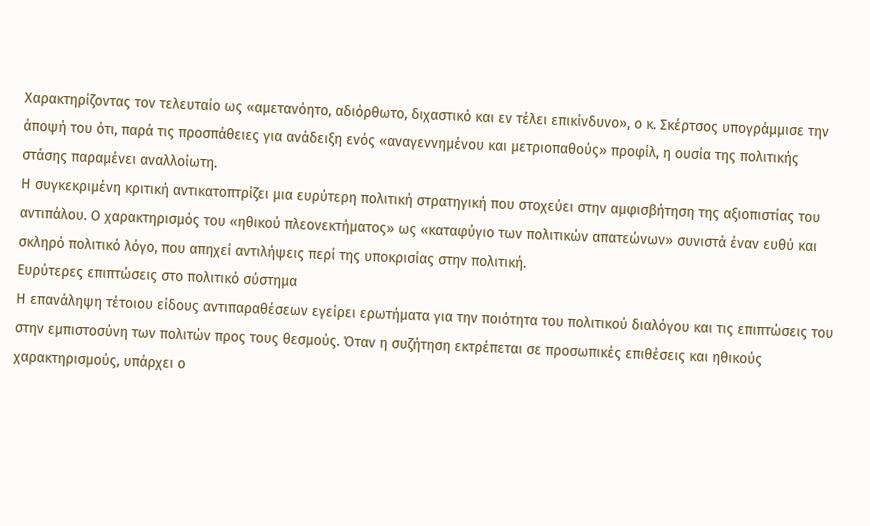Χαρακτηρίζοντας τον τελευταίο ως «αμετανόητο, αδιόρθωτο, διχαστικό και εν τέλει επικίνδυνο», ο κ. Σκέρτσος υπογράμμισε την άποψή του ότι, παρά τις προσπάθειες για ανάδειξη ενός «αναγεννημένου και μετριοπαθούς» προφίλ, η ουσία της πολιτικής στάσης παραμένει αναλλοίωτη.
Η συγκεκριμένη κριτική αντικατοπτρίζει μια ευρύτερη πολιτική στρατηγική που στοχεύει στην αμφισβήτηση της αξιοπιστίας του αντιπάλου. Ο χαρακτηρισμός του «ηθικού πλεονεκτήματος» ως «καταφύγιο των πολιτικών απατεώνων» συνιστά έναν ευθύ και σκληρό πολιτικό λόγο, που απηχεί αντιλήψεις περί της υποκρισίας στην πολιτική.
Ευρύτερες επιπτώσεις στο πολιτικό σύστημα
Η επανάληψη τέτοιου είδους αντιπαραθέσεων εγείρει ερωτήματα για την ποιότητα του πολιτικού διαλόγου και τις επιπτώσεις του στην εμπιστοσύνη των πολιτών προς τους θεσμούς. Όταν η συζήτηση εκτρέπεται σε προσωπικές επιθέσεις και ηθικούς χαρακτηρισμούς, υπάρχει ο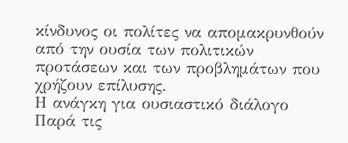κίνδυνος οι πολίτες να απομακρυνθούν από την ουσία των πολιτικών προτάσεων και των προβλημάτων που χρήζουν επίλυσης.
Η ανάγκη για ουσιαστικό διάλογο
Παρά τις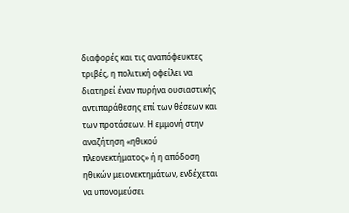διαφορές και τις αναπόφευκτες τριβές, η πολιτική οφείλει να διατηρεί έναν πυρήνα ουσιαστικής αντιπαράθεσης επί των θέσεων και των προτάσεων. Η εμμονή στην αναζήτηση «ηθικού πλεονεκτήματος» ή η απόδοση ηθικών μειονεκτημάτων, ενδέχεται να υπονομεύσει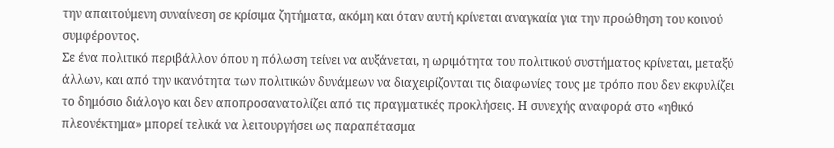την απαιτούμενη συναίνεση σε κρίσιμα ζητήματα, ακόμη και όταν αυτή κρίνεται αναγκαία για την προώθηση του κοινού συμφέροντος.
Σε ένα πολιτικό περιβάλλον όπου η πόλωση τείνει να αυξάνεται, η ωριμότητα του πολιτικού συστήματος κρίνεται, μεταξύ άλλων, και από την ικανότητα των πολιτικών δυνάμεων να διαχειρίζονται τις διαφωνίες τους με τρόπο που δεν εκφυλίζει το δημόσιο διάλογο και δεν αποπροσανατολίζει από τις πραγματικές προκλήσεις. Η συνεχής αναφορά στο «ηθικό πλεονέκτημα» μπορεί τελικά να λειτουργήσει ως παραπέτασμα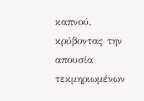καπνού, κρύβοντας την απουσία τεκμηριωμένων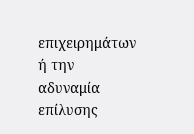επιχειρημάτων ή την αδυναμία επίλυσης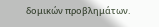δομικών προβλημάτων.